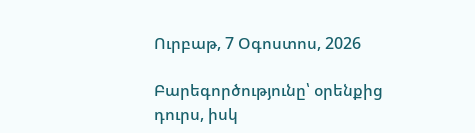Ուրբաթ, 7 Օգոստոս, 2026

Բարեգործությունը՝ օրենքից դուրս, իսկ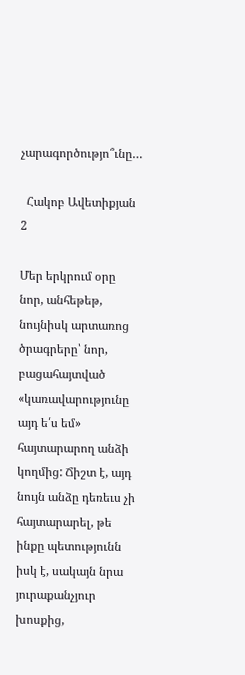չարագործությո՞ւնը…

  Հակոբ Ավետիքյան 2

Մեր երկրում օրը նոր, անհեթեթ, նույնիսկ արտառոց ծրագրերը՝ նոր, բացահայտված «կառավարությունը այդ ե՛ս եմ» հայտարարող անձի կողմից: Ճիշտ է, այդ նույն անձը դեռեւս չի հայտարարել, թե ինքը պետությունն իսկ է, սակայն նրա յուրաքանչյուր խոսքից,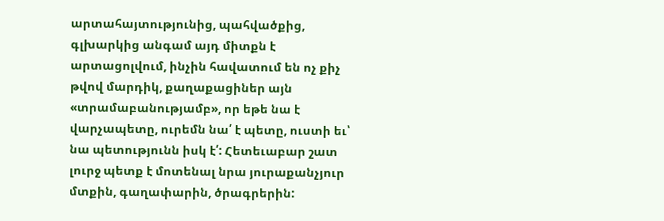արտահայտությունից, պահվածքից, գլխարկից անգամ այդ միտքն է արտացոլվում, ինչին հավատում են ոչ քիչ թվով մարդիկ, քաղաքացիներ այն «տրամաբանությամբ», որ եթե նա է վարչապետը, ուրեմն նա՛ է պետը, ուստի եւ՝ նա պետությունն իսկ է՛: Հետեւաբար շատ լուրջ պետք է մոտենալ նրա յուրաքանչյուր մտքին, գաղափարին, ծրագրերին: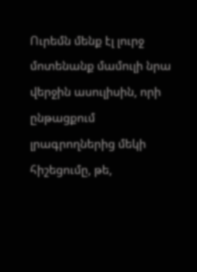Ուրեմն մենք էլ լուրջ մոտենանք մամուլի նրա վերջին ասուլիսին, որի ընթացքում լրագրողներից մեկի հիշեցումը, թե,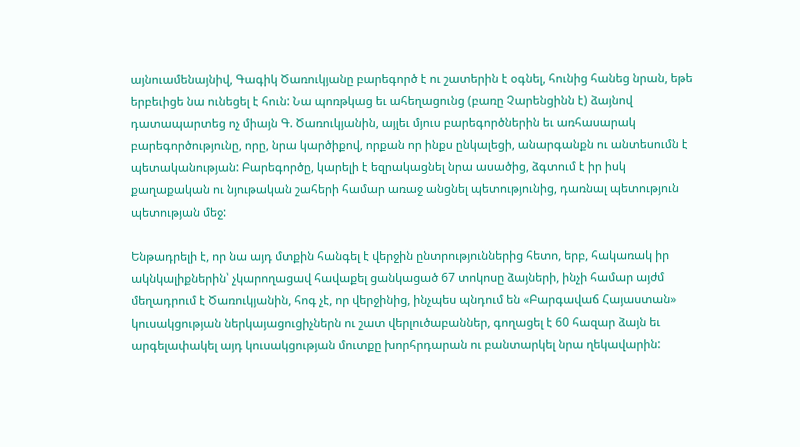այնուամենայնիվ, Գագիկ Ծառուկյանը բարեգործ է ու շատերին է օգնել, հունից հանեց նրան, եթե երբեւիցե նա ունեցել է հուն: Նա պոռթկաց եւ ահեղացունց (բառը Չարենցինն է) ձայնով դատապարտեց ոչ միայն Գ. Ծառուկյանին, այլեւ մյուս բարեգործներին եւ առհասարակ բարեգործությունը, որը, նրա կարծիքով, որքան որ ինքս ընկալեցի, անարգանքն ու անտեսումն է պետականության: Բարեգործը, կարելի է եզրակացնել նրա ասածից, ձգտում է իր իսկ քաղաքական ու նյութական շահերի համար առաջ անցնել պետությունից, դառնալ պետություն պետության մեջ:

Ենթադրելի է, որ նա այդ մտքին հանգել է վերջին ընտրություններից հետո, երբ, հակառակ իր ակնկալիքներին՝ չկարողացավ հավաքել ցանկացած 67 տոկոսը ձայների, ինչի համար այժմ մեղադրում է Ծառուկյանին, հոգ չէ, որ վերջինից, ինչպես պնդում են «Բարգավաճ Հայաստան» կուսակցության ներկայացուցիչներն ու շատ վերլուծաբաններ, գողացել է 60 հազար ձայն եւ արգելափակել այդ կուսակցության մուտքը խորհրդարան ու բանտարկել նրա ղեկավարին: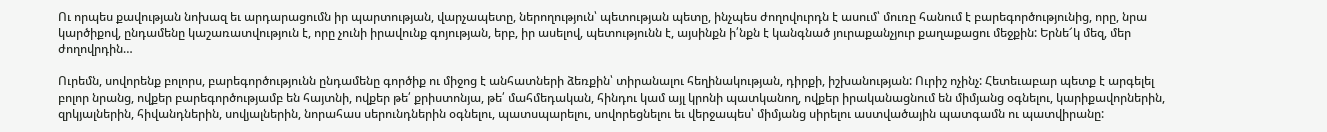Ու որպես քավության նոխազ եւ արդարացումն իր պարտության, վարչապետը, ներողություն՝ պետության պետը, ինչպես ժողովուրդն է ասում՝ մուռը հանում է բարեգործությունից, որը, նրա կարծիքով, ընդամենը կաշառատվություն է, որը չունի իրավունք գոյության, երբ, իր ասելով, պետությունն է, այսինքն ի՛նքն է կանգնած յուրաքանչյուր քաղաքացու մեջքին: Երնե՜կ մեզ, մեր ժողովրդին…

Ուրեմն, սովորենք բոլորս, բարեգործությունն ընդամենը գործիք ու միջոց է անհատների ձեռքին՝ տիրանալու հեղինակության, դիրքի, իշխանության: Ուրիշ ոչինչ: Հետեւաբար պետք է արգելել բոլոր նրանց, ովքեր բարեգործությամբ են հայտնի, ովքեր թե՛ քրիստոնյա, թե՛ մահմեդական, հինդու կամ այլ կրոնի պատկանող, ովքեր իրականացնում են միմյանց օգնելու, կարիքավորներին, զրկյալներին, հիվանդներին, սովյալներին, նորահաս սերունդներին օգնելու, պատսպարելու, սովորեցնելու եւ վերջապես՝ միմյանց սիրելու աստվածային պատգամն ու պատվիրանը: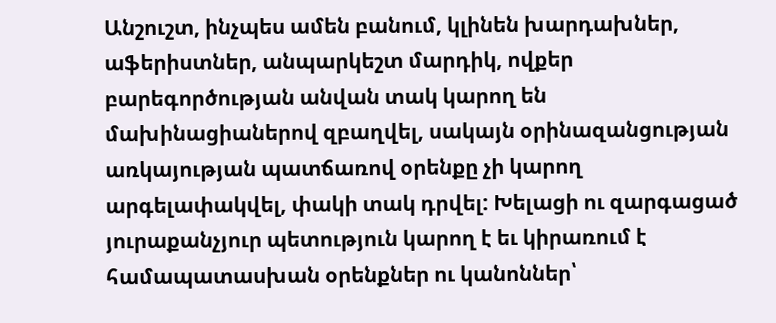Անշուշտ, ինչպես ամեն բանում, կլինեն խարդախներ, աֆերիստներ, անպարկեշտ մարդիկ, ովքեր բարեգործության անվան տակ կարող են մախինացիաներով զբաղվել, սակայն օրինազանցության առկայության պատճառով օրենքը չի կարող արգելափակվել, փակի տակ դրվել: Խելացի ու զարգացած յուրաքանչյուր պետություն կարող է եւ կիրառում է համապատասխան օրենքներ ու կանոններ՝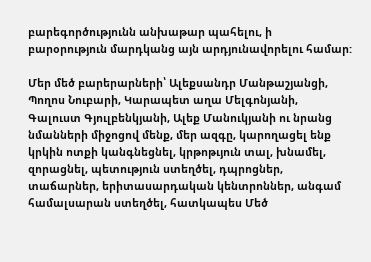բարեգործությունն անխաթար պահելու, ի բարօրություն մարդկանց այն արդյունավորելու համար:

Մեր մեծ բարերարների՝ Ալեքսանդր Մանթաշյանցի, Պողոս Նուբարի, Կարապետ աղա Մելգոնյանի, Գալուստ Գյուլբենկյանի, Ալեք Մանուկյանի ու նրանց նմանների միջոցով մենք, մեր ազգը, կարողացել ենք կրկին ոտքի կանգնեցնել, կրթոթւյուն տալ, խնամել, զորացնել, պետություն ստեղծել, դպրոցներ, տաճարներ, երիտասարդական կենտրոններ, անգամ համալսարան ստեղծել, հատկապես Մեծ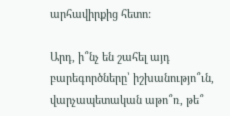արհավիրքից հետո:

Արդ, ի՞նչ են շահել այդ բարեգործները՝ իշխանությո՞ւն, վարչապետական աթո՞ռ, թե՞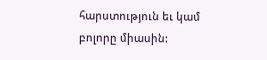հարստություն եւ կամ բոլորը միասին: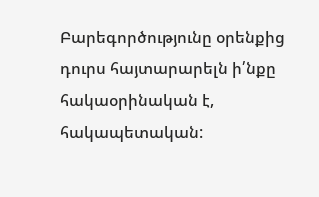Բարեգործությունը օրենքից դուրս հայտարարելն ի՛նքը հակաօրինական է, հակապետական: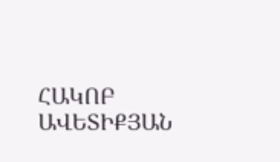ՀԱԿՈԲ ԱՎԵՏԻՔՅԱՆ